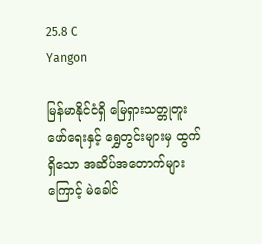25.8 C
Yangon

မြန်မာနိုင်ငံရှိ မြေရှားသတ္တုတူးဖော်ရေးနှင့် ရွှေတွင်းများမှ ထွက်ရှိသော အဆိပ်အတောက်များကြောင့် မဲခေါင်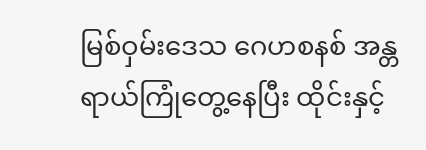မြစ်ဝှမ်းဒေသ ဂေဟစနစ် အန္တရာယ်ကြုံတွေ့နေပြီး ထိုင်းနှင့်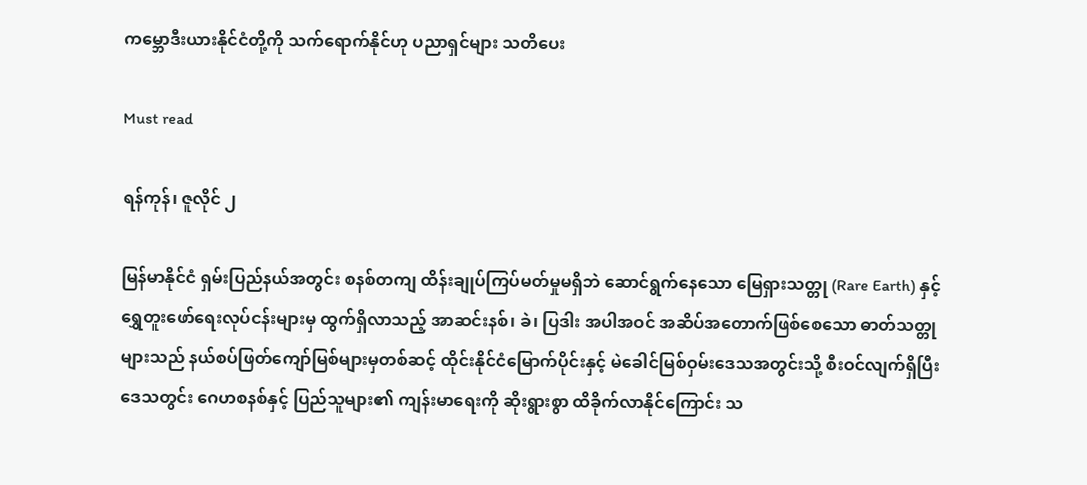ကမ္ဘောဒီးယားနိုင်ငံတို့ကို သက်ရောက်နိုင်ဟု ပညာရှင်များ သတိပေး

Must read

ရန်ကုန်၊ ဇူလိုင် ၂

မြန်မာနိုင်ငံ ရှမ်းပြည်နယ်အတွင်း စနစ်တကျ ထိန်းချုပ်ကြပ်မတ်မှုမရှိဘဲ ဆောင်ရွက်နေသော မြေရှားသတ္တု (Rare Earth) နှင့် ရွှေတူးဖော်ရေးလုပ်ငန်းများမှ ထွက်ရှိလာသည့် အာဆင်းနစ်၊ ခဲ၊ ပြဒါး အပါအဝင် အဆိပ်အတောက်ဖြစ်စေသော ဓာတ်သတ္တုများသည် နယ်စပ်ဖြတ်ကျော်မြစ်များမှတစ်ဆင့် ထိုင်းနိုင်ငံမြောက်ပိုင်းနှင့် မဲခေါင်မြစ်ဝှမ်းဒေသအတွင်းသို့ စီးဝင်လျက်ရှိပြီး ဒေသတွင်း ဂေဟစနစ်နှင့် ပြည်သူများ၏ ကျန်းမာရေးကို ဆိုးရွားစွာ ထိခိုက်လာနိုင်ကြောင်း သ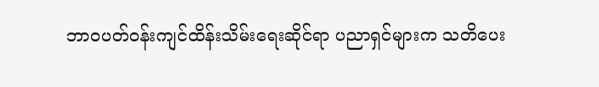ဘာဝပတ်ဝန်းကျင်ထိန်းသိမ်းရေးဆိုင်ရာ ပညာရှင်များက သတိပေး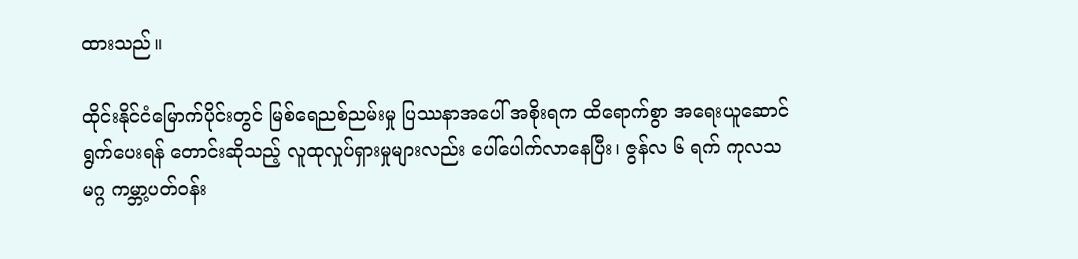ထားသည်။

ထိုင်းနိုင်ငံမြောက်ပိုင်းတွင် မြစ်ရေညစ်ညမ်းမှု ပြဿနာအပေါ် အစိုးရက ထိရောက်စွာ အရေးယူဆောင်ရွက်ပေးရန် တောင်းဆိုသည့် လူထုလှုပ်ရှားမှုများလည်း ပေါ်ပေါက်လာနေပြီး၊ ဇွန်လ ၆ ရက် ကုလသမဂ္ဂ ကမ္ဘာ့ပတ်ဝန်း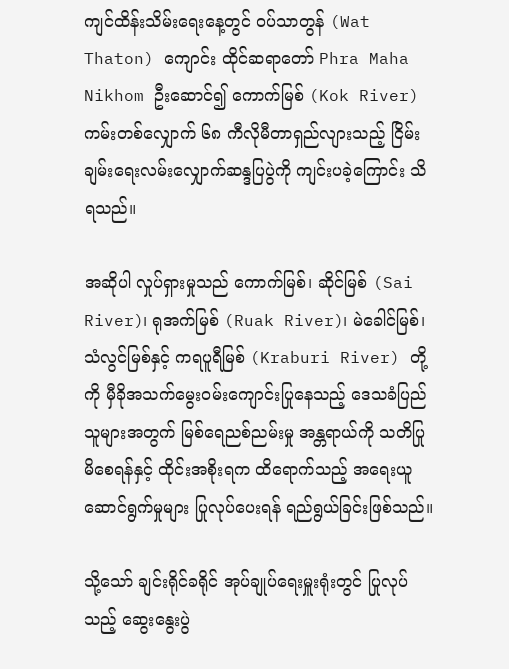ကျင်ထိန်းသိမ်းရေးနေ့တွင် ဝပ်သာတွန် (Wat Thaton) ကျောင်း ထိုင်ဆရာတော် Phra Maha Nikhom ဦးဆောင်၍ ကောက်မြစ် (Kok River) ကမ်းတစ်လျှောက် ၆၈ ကီလိုမီတာရှည်လျားသည့် ငြိမ်းချမ်းရေးလမ်းလျှောက်ဆန္ဒပြပွဲကို ကျင်းပခဲ့ကြောင်း သိရသည်။

အဆိုပါ လှုပ်ရှားမှုသည် ကောက်မြစ်၊ ဆိုင်မြစ် (Sai River)၊ ရုအက်မြစ် (Ruak River)၊ မဲခေါင်မြစ်၊ သံလွင်မြစ်နှင့် ကရပူရီမြစ် (Kraburi River) တို့ကို မှီခိုအသက်မွေးဝမ်းကျောင်းပြုနေသည့် ဒေသခံပြည်သူများအတွက် မြစ်ရေညစ်ညမ်းမှု အန္တရာယ်ကို သတိပြုမိစေရန်နှင့် ထိုင်းအစိုးရက ထိရောက်သည့် အရေးယူဆောင်ရွက်မှုများ ပြုလုပ်ပေးရန် ရည်ရွယ်ခြင်းဖြစ်သည်။

သို့သော် ချင်းရိုင်ခရိုင် အုပ်ချုပ်ရေးမှူးရုံးတွင် ပြုလုပ်သည့် ဆွေးနွေးပွဲ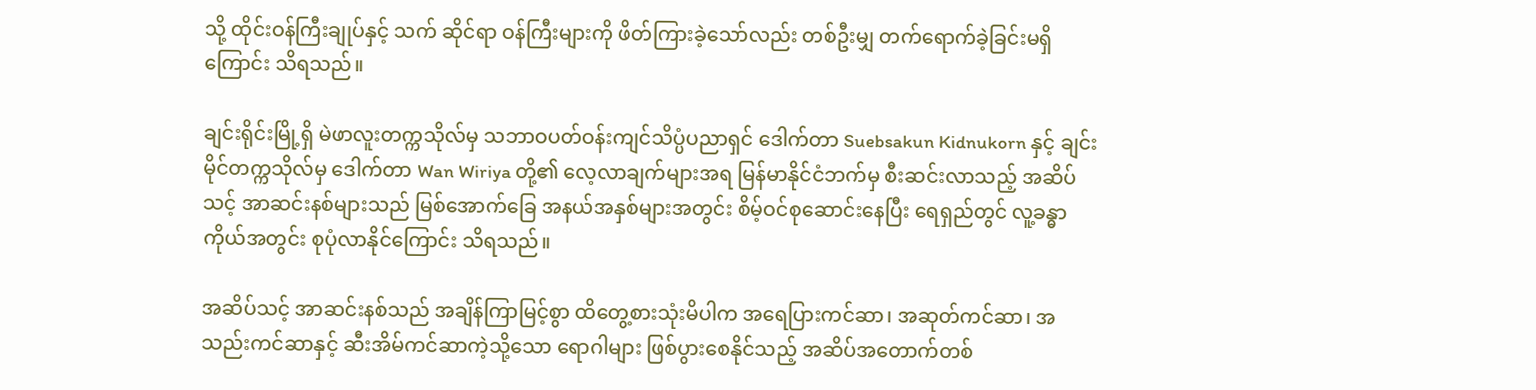သို့ ထိုင်းဝန်ကြီးချုပ်နှင့် သက် ဆိုင်ရာ ဝန်ကြီးများကို ဖိတ်ကြားခဲ့သော်လည်း တစ်ဦးမျှ တက်ရောက်ခဲ့ခြင်းမရှိကြောင်း သိရသည်။

ချင်းရိုင်းမြို့ရှိ မဲဖာလူးတက္ကသိုလ်မှ သဘာဝပတ်ဝန်းကျင်သိပ္ပံပညာရှင် ဒေါက်တာ Suebsakun Kidnukorn နှင့် ချင်းမိုင်တက္ကသိုလ်မှ ဒေါက်တာ Wan Wiriya တို့၏ လေ့လာချက်များအရ မြန်မာနိုင်ငံဘက်မှ စီးဆင်းလာသည့် အဆိပ်သင့် အာဆင်းနစ်များသည် မြစ်အောက်ခြေ အနယ်အနှစ်များအတွင်း စိမ့်ဝင်စုဆောင်းနေပြီး ရေရှည်တွင် လူ့ခန္ဓာကိုယ်အတွင်း စုပုံလာနိုင်ကြောင်း သိရသည်။

အဆိပ်သင့် အာဆင်းနစ်သည် အချိန်ကြာမြင့်စွာ ထိတွေ့စားသုံးမိပါက အရေပြားကင်ဆာ၊ အဆုတ်ကင်ဆာ၊ အသည်းကင်ဆာနှင့် ဆီးအိမ်ကင်ဆာကဲ့သို့သော ရောဂါများ ဖြစ်ပွားစေနိုင်သည့် အဆိပ်အတောက်တစ်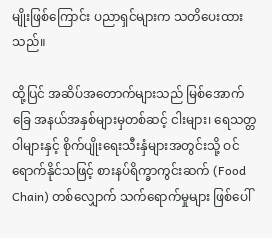မျိုးဖြစ်ကြောင်း ပညာရှင်များက သတိပေးထားသည်။

ထို့ပြင် အဆိပ်အတောက်များသည် မြစ်အောက်ခြေ အနယ်အနှစ်များမှတစ်ဆင့် ငါးများ၊ ရေသတ္တဝါများနှင့် စိုက်ပျိုးရေးသီးနှံများအတွင်းသို့ ဝင်ရောက်နိုင်သဖြင့် စားနပ်ရိက္ခာကွင်းဆက် (Food Chain) တစ်လျှောက် သက်ရောက်မှုများ ဖြစ်ပေါ်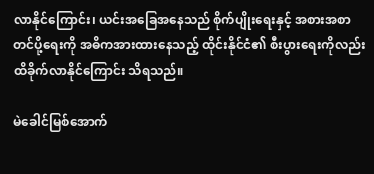လာနိုင်ကြောင်း၊ ယင်းအခြေအနေသည် စိုက်ပျိုးရေးနှင့် အစားအစာတင်ပို့ရေးကို အဓိကအားထားနေသည့် ထိုင်းနိုင်ငံ၏ စီးပွားရေးကိုလည်း ထိခိုက်လာနိုင်ကြောင်း သိရသည်။

မဲခေါင်မြစ်အောက်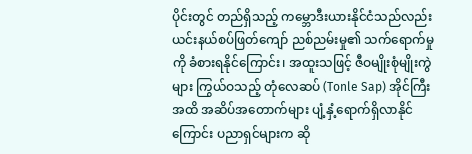ပိုင်းတွင် တည်ရှိသည့် ကမ္ဘောဒီးယားနိုင်ငံသည်လည်း ယင်းနယ်စပ်ဖြတ်ကျော် ညစ်ညမ်းမှု၏ သက်ရောက်မှုကို ခံစားရနိုင်ကြောင်း၊ အထူးသဖြင့် ဇီဝမျိုးစုံမျိုးကွဲများ ကြွယ်ဝသည့် တုံလေဆပ် (Tonle Sap) အိုင်ကြီးအထိ အဆိပ်အတောက်များ ပျံ့နှံ့ရောက်ရှိလာနိုင်ကြောင်း ပညာရှင်များက ဆို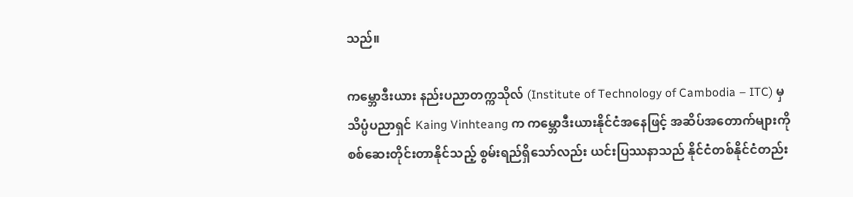သည်။

ကမ္ဘောဒီးယား နည်းပညာတက္ကသိုလ် (Institute of Technology of Cambodia – ITC) မှ သိပ္ပံပညာရှင် Kaing Vinhteang က ကမ္ဘောဒီးယားနိုင်ငံအနေဖြင့် အဆိပ်အတောက်များကို စစ်ဆေးတိုင်းတာနိုင်သည့် စွမ်းရည်ရှိသော်လည်း ယင်းပြဿနာသည် နိုင်ငံတစ်နိုင်ငံတည်း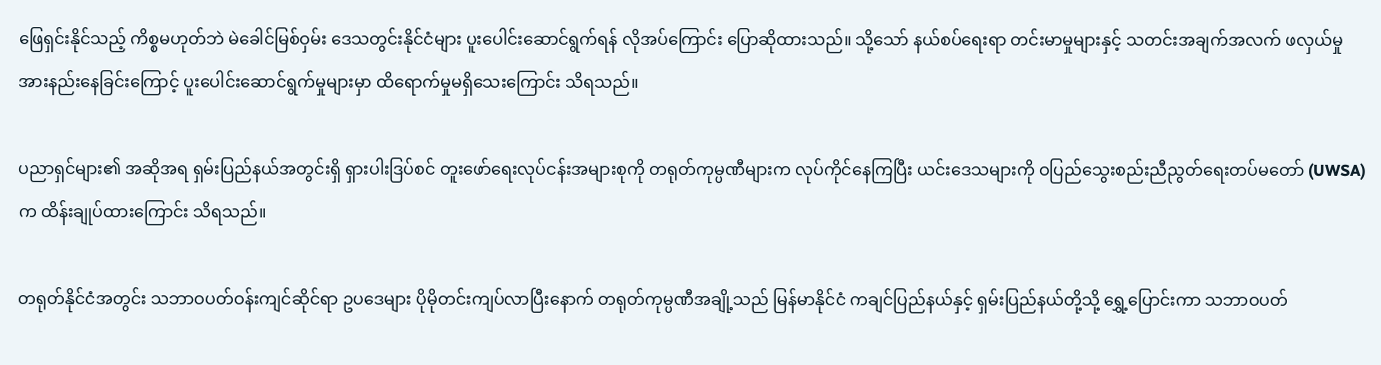ဖြေရှင်းနိုင်သည့် ကိစ္စမဟုတ်ဘဲ မဲခေါင်မြစ်ဝှမ်း ဒေသတွင်းနိုင်ငံများ ပူးပေါင်းဆောင်ရွက်ရန် လိုအပ်ကြောင်း ပြောဆိုထားသည်။ သို့သော် နယ်စပ်ရေးရာ တင်းမာမှုများနှင့် သတင်းအချက်အလက် ဖလှယ်မှုအားနည်းနေခြင်းကြောင့် ပူးပေါင်းဆောင်ရွက်မှုများမှာ ထိရောက်မှုမရှိသေးကြောင်း သိရသည်။

ပညာရှင်များ၏ အဆိုအရ ရှမ်းပြည်နယ်အတွင်းရှိ ရှားပါးဒြပ်စင် တူးဖော်ရေးလုပ်ငန်းအများစုကို တရုတ်ကုမ္ပဏီများက လုပ်ကိုင်နေကြပြီး ယင်းဒေသများကို ဝပြည်သွေးစည်းညီညွတ်ရေးတပ်မတော် (UWSA) က ထိန်းချုပ်ထားကြောင်း သိရသည်။

တရုတ်နိုင်ငံအတွင်း သဘာဝပတ်ဝန်းကျင်ဆိုင်ရာ ဥပဒေများ ပိုမိုတင်းကျပ်လာပြီးနောက် တရုတ်ကုမ္ပဏီအချို့သည် မြန်မာနိုင်ငံ ကချင်ပြည်နယ်နှင့် ရှမ်းပြည်နယ်တို့သို့ ရွှေ့ပြောင်းကာ သဘာဝပတ်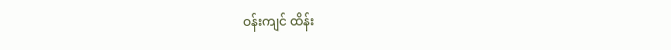ဝန်းကျင် ထိန်း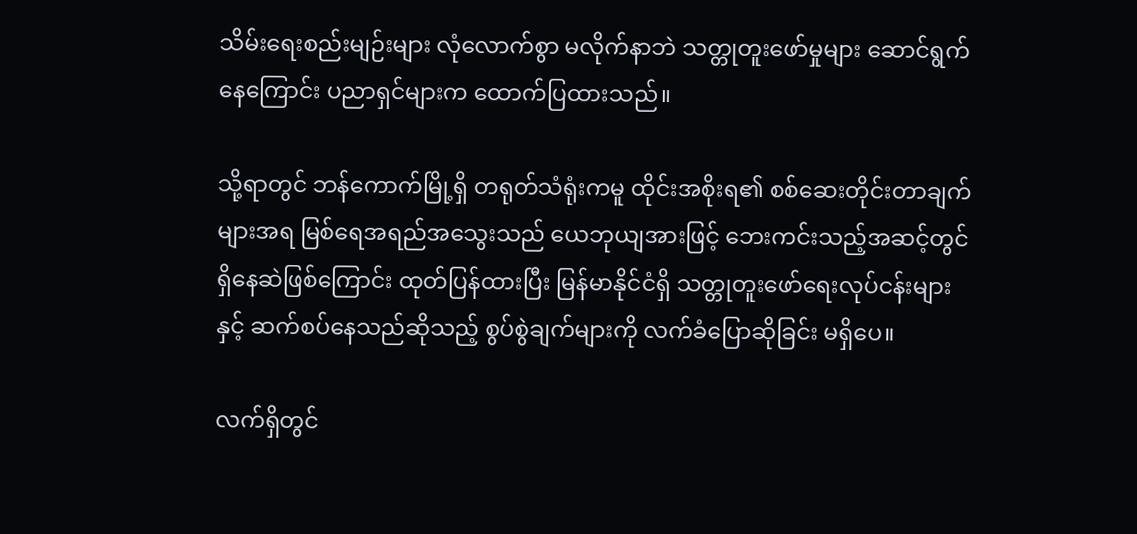သိမ်းရေးစည်းမျဉ်းများ လုံလောက်စွာ မလိုက်နာဘဲ သတ္တုတူးဖော်မှုများ ဆောင်ရွက်နေကြောင်း ပညာရှင်များက ထောက်ပြထားသည်။

သို့ရာတွင် ဘန်ကောက်မြို့ရှိ တရုတ်သံရုံးကမူ ထိုင်းအစိုးရ၏ စစ်ဆေးတိုင်းတာချက်များအရ မြစ်ရေအရည်အသွေးသည် ယေဘုယျအားဖြင့် ဘေးကင်းသည့်အဆင့်တွင် ရှိနေဆဲဖြစ်ကြောင်း ထုတ်ပြန်ထားပြီး မြန်မာနိုင်ငံရှိ သတ္တုတူးဖော်ရေးလုပ်ငန်းများနှင့် ဆက်စပ်နေသည်ဆိုသည့် စွပ်စွဲချက်များကို လက်ခံပြောဆိုခြင်း မရှိပေ။

လက်ရှိတွင်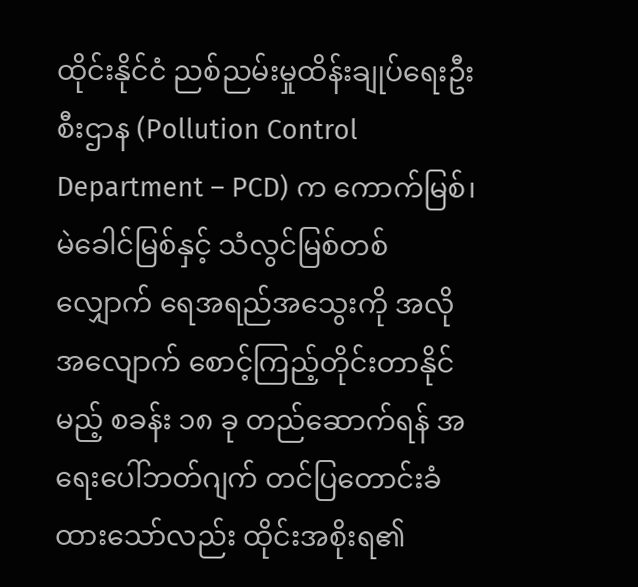ထိုင်းနိုင်ငံ ညစ်ညမ်းမှုထိန်းချုပ်ရေးဦးစီးဌာန (Pollution Control Department – PCD) က ကောက်မြစ်၊ မဲခေါင်မြစ်နှင့် သံလွင်မြစ်တစ်လျှောက် ရေအရည်အသွေးကို အလိုအလျောက် စောင့်ကြည့်တိုင်းတာနိုင်မည့် စခန်း ၁၈ ခု တည်ဆောက်ရန် အရေးပေါ်ဘတ်ဂျက် တင်ပြတောင်းခံထားသော်လည်း ထိုင်းအစိုးရ၏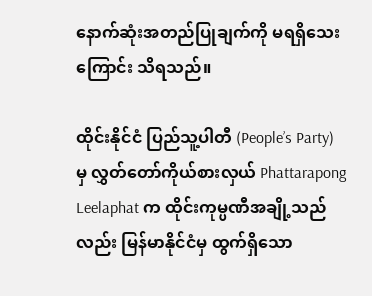နောက်ဆုံးအတည်ပြုချက်ကို မရရှိသေးကြောင်း သိရသည်။

ထိုင်းနိုင်ငံ ပြည်သူ့ပါတီ (People’s Party) မှ လွှတ်တော်ကိုယ်စားလှယ် Phattarapong Leelaphat က ထိုင်းကုမ္ပဏီအချို့သည်လည်း မြန်မာနိုင်ငံမှ ထွက်ရှိသော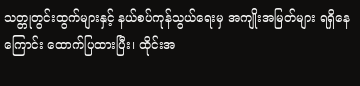သတ္တုတွင်းထွက်များနှင့် နယ်စပ်ကုန်သွယ်ရေးမှ အကျိုးအမြတ်များ ရရှိနေကြောင်း ထောက်ပြထားပြီး၊ ထိုင်းအ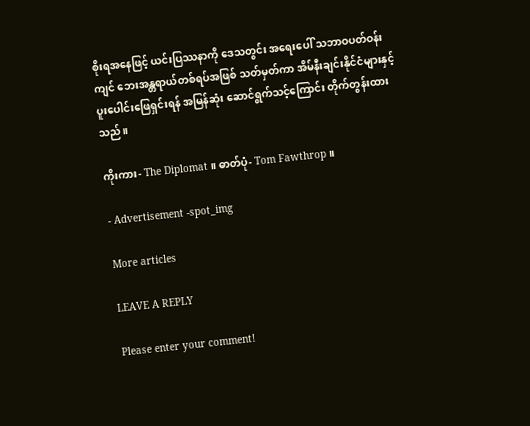စိုးရအနေဖြင့် ယင်းပြဿနာကို ဒေသတွင်း အရေးပေါ် သဘာဝပတ်ဝန်းကျင် ဘေးအန္တရာယ်တစ်ရပ်အဖြစ် သတ်မှတ်ကာ အိမ်နီးချင်းနိုင်ငံများနှင့် ပူးပေါင်းဖြေရှင်းရန် အမြန်ဆုံး ဆောင်ရွက်သင့်ကြောင်း တိုက်တွန်းထားသည်။

ကိုးကား- The Diplomat ။ ဓာတ်ပုံ- Tom Fawthrop ။

- Advertisement -spot_img

More articles

LEAVE A REPLY

Please enter your comment!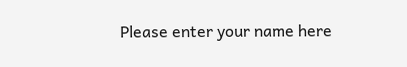Please enter your name here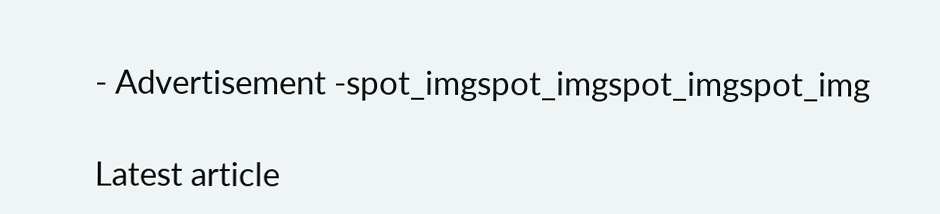- Advertisement -spot_imgspot_imgspot_imgspot_img

Latest article